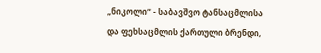„ნიკოლი“ - საბავშვო ტანსაცმლისა და ფეხსაცმლის ქართული ბრენდი,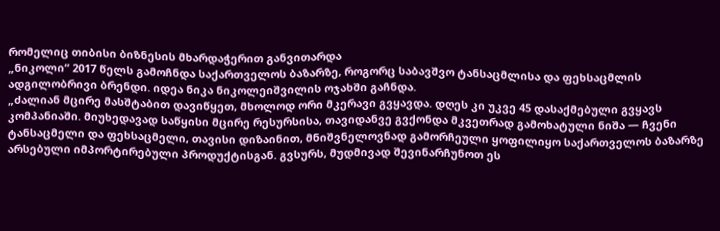რომელიც თიბისი ბიზნესის მხარდაჭერით განვითარდა
„ნიკოლი“ 2017 წელს გამოჩნდა საქართველოს ბაზარზე, როგორც საბავშვო ტანსაცმლისა და ფეხსაცმლის ადგილობრივი ბრენდი. იდეა ნიკა ნიკოლეიშვილის ოჯახში გაჩნდა.
„ძალიან მცირე მასშტაბით დავიწყეთ, მხოლოდ ორი მკერავი გვყავდა. დღეს კი უკვე 45 დასაქმებული გვყავს კომპანიაში. მიუხედავად საწყისი მცირე რესურსისა, თავიდანვე გვქონდა მკვეთრად გამოხატული ნიშა — ჩვენი ტანსაცმელი და ფეხსაცმელი, თავისი დიზაინით, მნიშვნელოვნად გამორჩეული ყოფილიყო საქართველოს ბაზარზე არსებული იმპორტირებული პროდუქტისგან. გვსურს, მუდმივად შევინარჩუნოთ ეს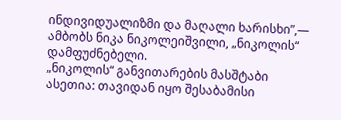ინდივიდუალიზმი და მაღალი ხარისხი”,— ამბობს ნიკა ნიკოლეიშვილი, „ნიკოლის“ დამფუძნებელი.
„ნიკოლის“ განვითარების მასშტაბი ასეთია: თავიდან იყო შესაბამისი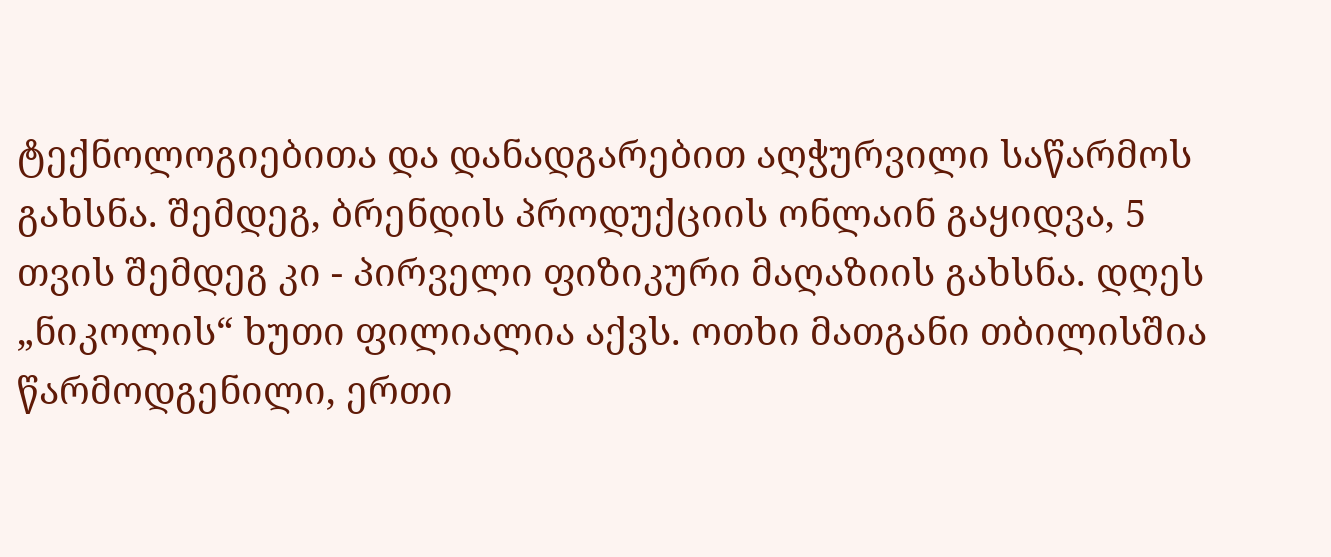ტექნოლოგიებითა და დანადგარებით აღჭურვილი საწარმოს გახსნა. შემდეგ, ბრენდის პროდუქციის ონლაინ გაყიდვა, 5 თვის შემდეგ კი - პირველი ფიზიკური მაღაზიის გახსნა. დღეს „ნიკოლის“ ხუთი ფილიალია აქვს. ოთხი მათგანი თბილისშია წარმოდგენილი, ერთი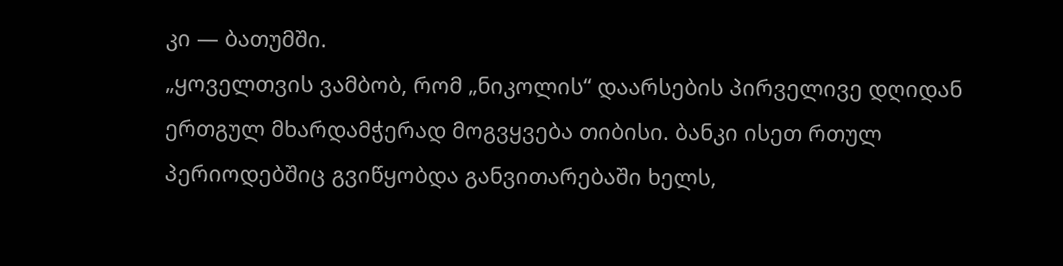კი — ბათუმში.
„ყოველთვის ვამბობ, რომ „ნიკოლის“ დაარსების პირველივე დღიდან ერთგულ მხარდამჭერად მოგვყვება თიბისი. ბანკი ისეთ რთულ პერიოდებშიც გვიწყობდა განვითარებაში ხელს,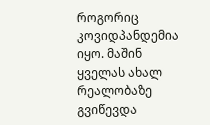როგორიც კოვიდპანდემია იყო. მაშინ ყველას ახალ რეალობაზე გვიწევდა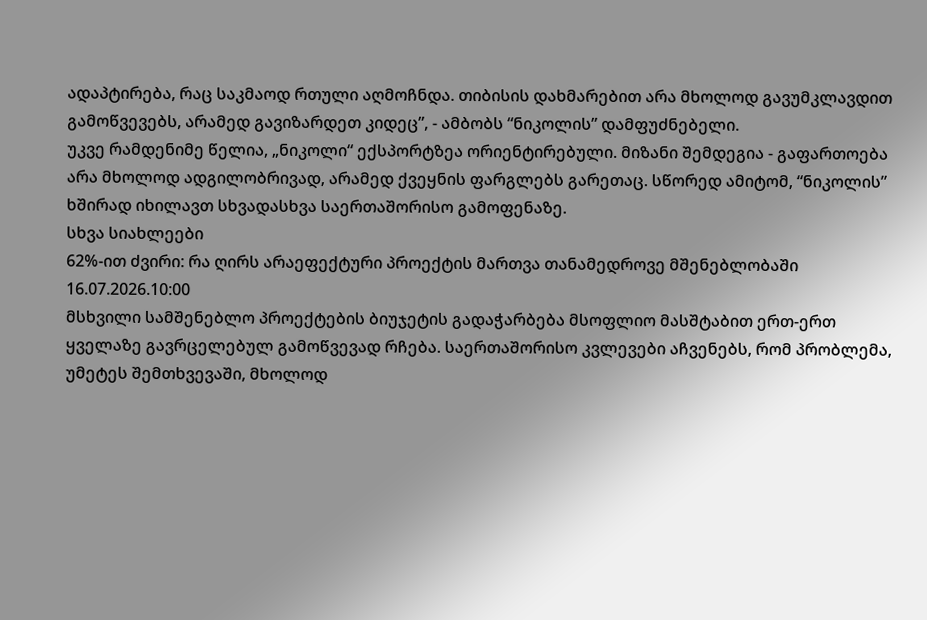ადაპტირება, რაც საკმაოდ რთული აღმოჩნდა. თიბისის დახმარებით არა მხოლოდ გავუმკლავდით გამოწვევებს, არამედ გავიზარდეთ კიდეც”, - ამბობს “ნიკოლის” დამფუძნებელი.
უკვე რამდენიმე წელია, „ნიკოლი“ ექსპორტზეა ორიენტირებული. მიზანი შემდეგია - გაფართოება არა მხოლოდ ადგილობრივად, არამედ ქვეყნის ფარგლებს გარეთაც. სწორედ ამიტომ, “ნიკოლის” ხშირად იხილავთ სხვადასხვა საერთაშორისო გამოფენაზე.
სხვა სიახლეები
62%-ით ძვირი: რა ღირს არაეფექტური პროექტის მართვა თანამედროვე მშენებლობაში
16.07.2026.10:00
მსხვილი სამშენებლო პროექტების ბიუჯეტის გადაჭარბება მსოფლიო მასშტაბით ერთ-ერთ ყველაზე გავრცელებულ გამოწვევად რჩება. საერთაშორისო კვლევები აჩვენებს, რომ პრობლემა, უმეტეს შემთხვევაში, მხოლოდ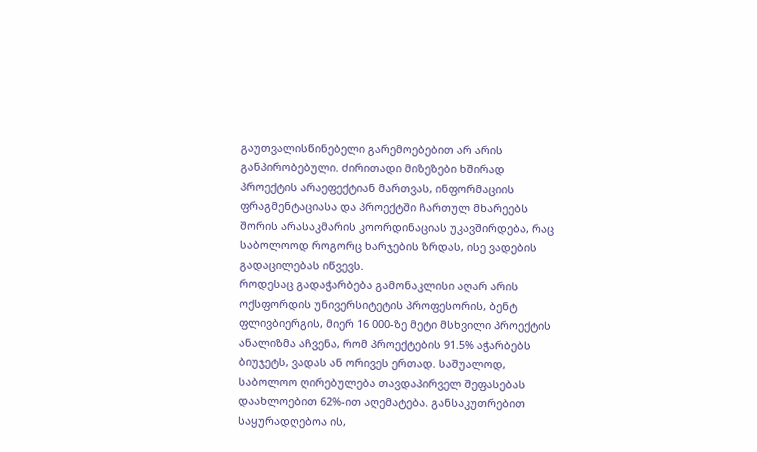გაუთვალისწინებელი გარემოებებით არ არის განპირობებული. ძირითადი მიზეზები ხშირად პროექტის არაეფექტიან მართვას, ინფორმაციის ფრაგმენტაციასა და პროექტში ჩართულ მხარეებს შორის არასაკმარის კოორდინაციას უკავშირდება, რაც საბოლოოდ როგორც ხარჯების ზრდას, ისე ვადების გადაცილებას იწვევს.
როდესაც გადაჭარბება გამონაკლისი აღარ არის
ოქსფორდის უნივერსიტეტის პროფესორის, ბენტ ფლივბიერგის, მიერ 16 000-ზე მეტი მსხვილი პროექტის ანალიზმა აჩვენა, რომ პროექტების 91.5% აჭარბებს ბიუჯეტს, ვადას ან ორივეს ერთად. საშუალოდ, საბოლოო ღირებულება თავდაპირველ შეფასებას დაახლოებით 62%-ით აღემატება. განსაკუთრებით საყურადღებოა ის,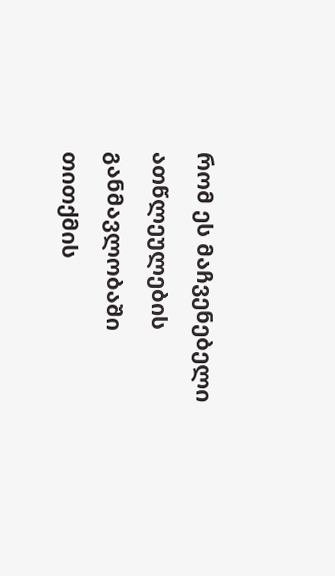რომ ეს მაჩვენებელი ათწლეულების განმავლობაში თითქმის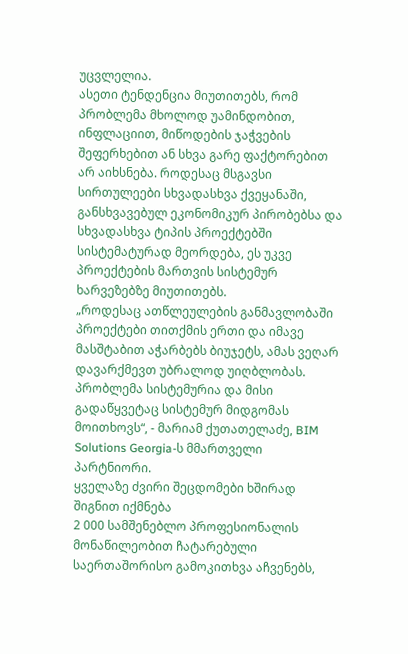უცვლელია.
ასეთი ტენდენცია მიუთითებს, რომ პრობლემა მხოლოდ უამინდობით, ინფლაციით, მიწოდების ჯაჭვების შეფერხებით ან სხვა გარე ფაქტორებით არ აიხსნება. როდესაც მსგავსი სირთულეები სხვადასხვა ქვეყანაში, განსხვავებულ ეკონომიკურ პირობებსა და სხვადასხვა ტიპის პროექტებში სისტემატურად მეორდება, ეს უკვე პროექტების მართვის სისტემურ ხარვეზებზე მიუთითებს.
„როდესაც ათწლეულების განმავლობაში პროექტები თითქმის ერთი და იმავე მასშტაბით აჭარბებს ბიუჯეტს, ამას ვეღარ დავარქმევთ უბრალოდ უიღბლობას. პრობლემა სისტემურია და მისი გადაწყვეტაც სისტემურ მიდგომას მოითხოვს“, - მარიამ ქუთათელაძე, BIM Solutions Georgia-ს მმართველი პარტნიორი.
ყველაზე ძვირი შეცდომები ხშირად შიგნით იქმნება
2 000 სამშენებლო პროფესიონალის მონაწილეობით ჩატარებული საერთაშორისო გამოკითხვა აჩვენებს,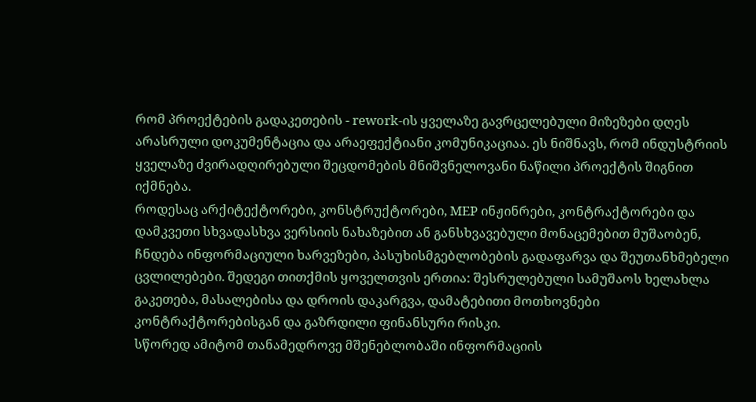რომ პროექტების გადაკეთების - rework-ის ყველაზე გავრცელებული მიზეზები დღეს არასრული დოკუმენტაცია და არაეფექტიანი კომუნიკაციაა. ეს ნიშნავს, რომ ინდუსტრიის ყველაზე ძვირადღირებული შეცდომების მნიშვნელოვანი ნაწილი პროექტის შიგნით იქმნება.
როდესაც არქიტექტორები, კონსტრუქტორები, MEP ინჟინრები, კონტრაქტორები და დამკვეთი სხვადასხვა ვერსიის ნახაზებით ან განსხვავებული მონაცემებით მუშაობენ, ჩნდება ინფორმაციული ხარვეზები, პასუხისმგებლობების გადაფარვა და შეუთანხმებელი ცვლილებები. შედეგი თითქმის ყოველთვის ერთია: შესრულებული სამუშაოს ხელახლა გაკეთება, მასალებისა და დროის დაკარგვა, დამატებითი მოთხოვნები კონტრაქტორებისგან და გაზრდილი ფინანსური რისკი.
სწორედ ამიტომ თანამედროვე მშენებლობაში ინფორმაციის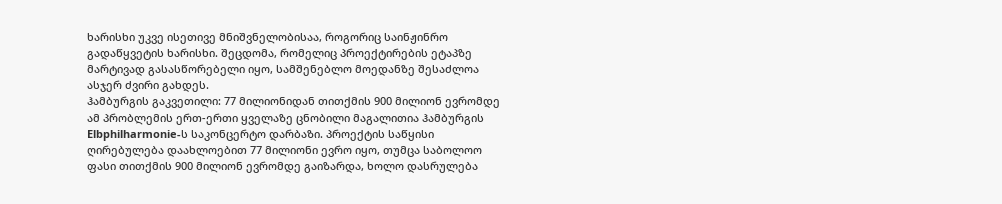ხარისხი უკვე ისეთივე მნიშვნელობისაა, როგორიც საინჟინრო გადაწყვეტის ხარისხი. შეცდომა, რომელიც პროექტირების ეტაპზე მარტივად გასასწორებელი იყო, სამშენებლო მოედანზე შესაძლოა ასჯერ ძვირი გახდეს.
ჰამბურგის გაკვეთილი: 77 მილიონიდან თითქმის 900 მილიონ ევრომდე
ამ პრობლემის ერთ-ერთი ყველაზე ცნობილი მაგალითია ჰამბურგის Elbphilharmonie-ს საკონცერტო დარბაზი. პროექტის საწყისი ღირებულება დაახლოებით 77 მილიონი ევრო იყო, თუმცა საბოლოო ფასი თითქმის 900 მილიონ ევრომდე გაიზარდა, ხოლო დასრულება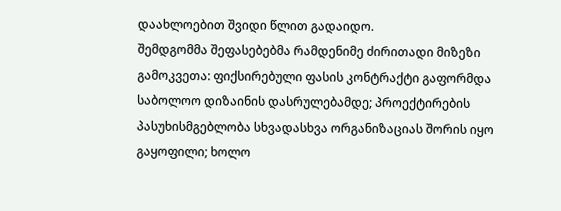დაახლოებით შვიდი წლით გადაიდო.
შემდგომმა შეფასებებმა რამდენიმე ძირითადი მიზეზი გამოკვეთა: ფიქსირებული ფასის კონტრაქტი გაფორმდა საბოლოო დიზაინის დასრულებამდე; პროექტირების პასუხისმგებლობა სხვადასხვა ორგანიზაციას შორის იყო გაყოფილი; ხოლო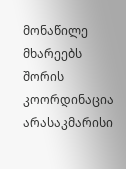მონაწილე მხარეებს შორის კოორდინაცია არასაკმარისი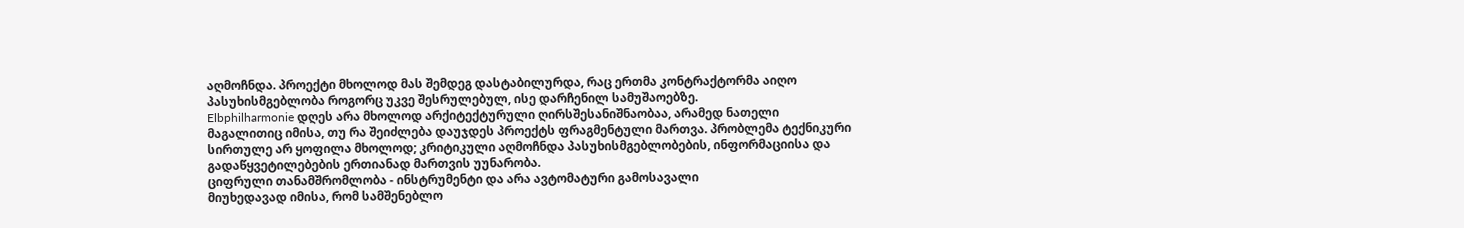აღმოჩნდა. პროექტი მხოლოდ მას შემდეგ დასტაბილურდა, რაც ერთმა კონტრაქტორმა აიღო პასუხისმგებლობა როგორც უკვე შესრულებულ, ისე დარჩენილ სამუშაოებზე.
Elbphilharmonie დღეს არა მხოლოდ არქიტექტურული ღირსშესანიშნაობაა, არამედ ნათელი მაგალითიც იმისა, თუ რა შეიძლება დაუჯდეს პროექტს ფრაგმენტული მართვა. პრობლემა ტექნიკური სირთულე არ ყოფილა მხოლოდ; კრიტიკული აღმოჩნდა პასუხისმგებლობების, ინფორმაციისა და გადაწყვეტილებების ერთიანად მართვის უუნარობა.
ციფრული თანამშრომლობა - ინსტრუმენტი და არა ავტომატური გამოსავალი
მიუხედავად იმისა, რომ სამშენებლო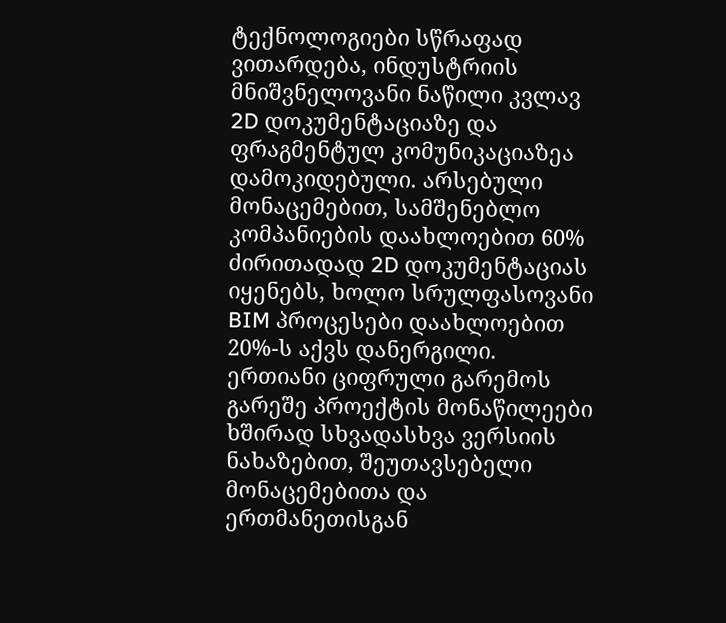ტექნოლოგიები სწრაფად ვითარდება, ინდუსტრიის მნიშვნელოვანი ნაწილი კვლავ 2D დოკუმენტაციაზე და ფრაგმენტულ კომუნიკაციაზეა დამოკიდებული. არსებული მონაცემებით, სამშენებლო კომპანიების დაახლოებით 60% ძირითადად 2D დოკუმენტაციას იყენებს, ხოლო სრულფასოვანი BIM პროცესები დაახლოებით 20%-ს აქვს დანერგილი.
ერთიანი ციფრული გარემოს გარეშე პროექტის მონაწილეები ხშირად სხვადასხვა ვერსიის ნახაზებით, შეუთავსებელი მონაცემებითა და ერთმანეთისგან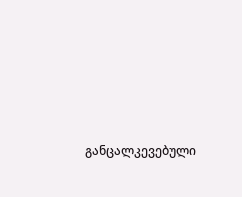განცალკევებული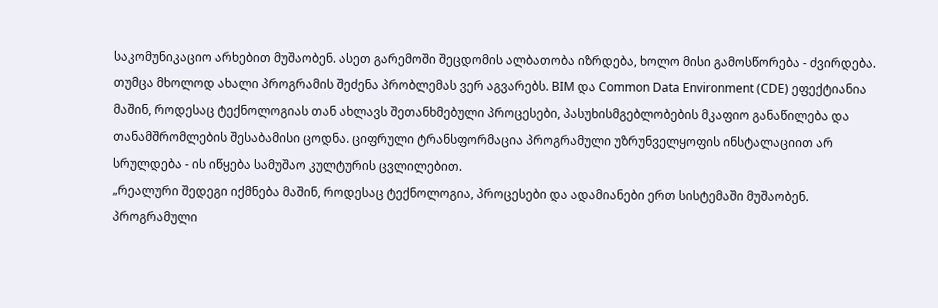საკომუნიკაციო არხებით მუშაობენ. ასეთ გარემოში შეცდომის ალბათობა იზრდება, ხოლო მისი გამოსწორება - ძვირდება.
თუმცა მხოლოდ ახალი პროგრამის შეძენა პრობლემას ვერ აგვარებს. BIM და Common Data Environment (CDE) ეფექტიანია მაშინ, როდესაც ტექნოლოგიას თან ახლავს შეთანხმებული პროცესები, პასუხისმგებლობების მკაფიო განაწილება და თანამშრომლების შესაბამისი ცოდნა. ციფრული ტრანსფორმაცია პროგრამული უზრუნველყოფის ინსტალაციით არ სრულდება - ის იწყება სამუშაო კულტურის ცვლილებით.
„რეალური შედეგი იქმნება მაშინ, როდესაც ტექნოლოგია, პროცესები და ადამიანები ერთ სისტემაში მუშაობენ. პროგრამული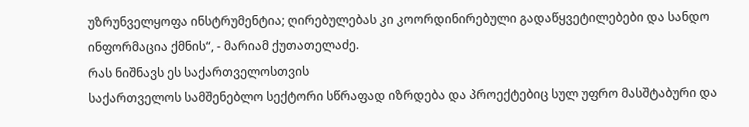უზრუნველყოფა ინსტრუმენტია; ღირებულებას კი კოორდინირებული გადაწყვეტილებები და სანდო ინფორმაცია ქმნის“, - მარიამ ქუთათელაძე.
რას ნიშნავს ეს საქართველოსთვის
საქართველოს სამშენებლო სექტორი სწრაფად იზრდება და პროექტებიც სულ უფრო მასშტაბური და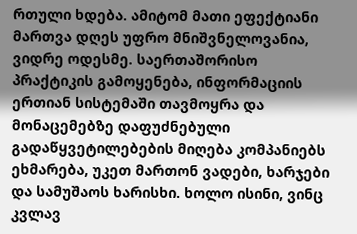რთული ხდება. ამიტომ მათი ეფექტიანი მართვა დღეს უფრო მნიშვნელოვანია, ვიდრე ოდესმე. საერთაშორისო პრაქტიკის გამოყენება, ინფორმაციის ერთიან სისტემაში თავმოყრა და მონაცემებზე დაფუძნებული გადაწყვეტილებების მიღება კომპანიებს ეხმარება, უკეთ მართონ ვადები, ხარჯები და სამუშაოს ხარისხი. ხოლო ისინი, ვინც კვლავ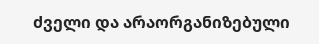ძველი და არაორგანიზებული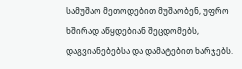სამუშაო მეთოდებით მუშაობენ, უფრო ხშირად აწყდებიან შეცდომებს, დაგვიანებებსა და დამატებით ხარჯებს.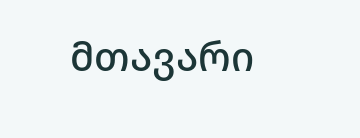მთავარი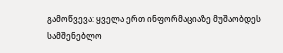გამოწვევა: ყველა ერთ ინფორმაციაზე მუშაობდეს
სამშენებლო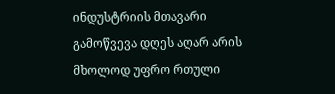ინდუსტრიის მთავარი გამოწვევა დღეს აღარ არის მხოლოდ უფრო რთული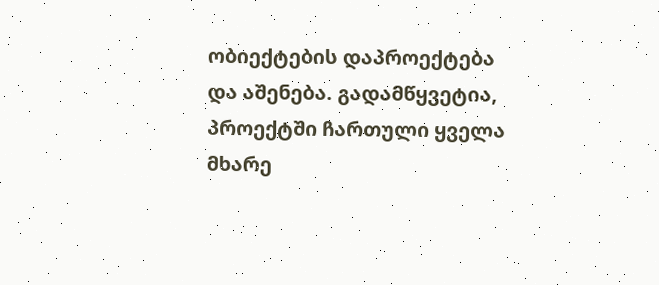ობიექტების დაპროექტება და აშენება. გადამწყვეტია, პროექტში ჩართული ყველა მხარე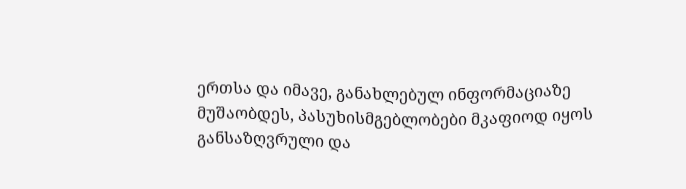ერთსა და იმავე, განახლებულ ინფორმაციაზე მუშაობდეს, პასუხისმგებლობები მკაფიოდ იყოს განსაზღვრული და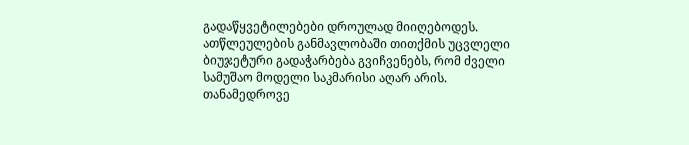გადაწყვეტილებები დროულად მიიღებოდეს.
ათწლეულების განმავლობაში თითქმის უცვლელი ბიუჯეტური გადაჭარბება გვიჩვენებს, რომ ძველი სამუშაო მოდელი საკმარისი აღარ არის. თანამედროვე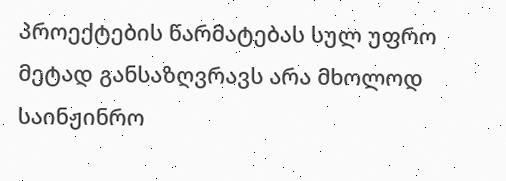პროექტების წარმატებას სულ უფრო მეტად განსაზღვრავს არა მხოლოდ საინჟინრო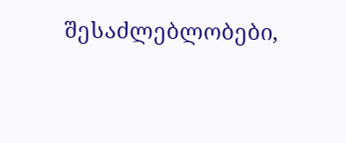შესაძლებლობები,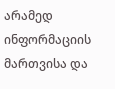არამედ ინფორმაციის მართვისა და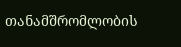თანამშრომლობის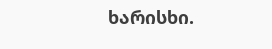ხარისხი.